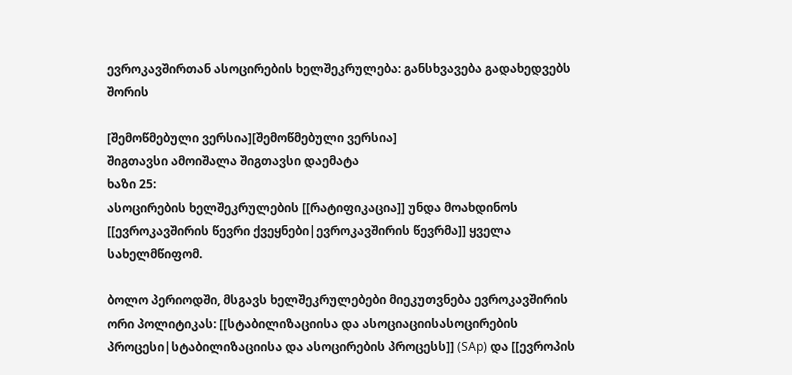ევროკავშირთან ასოცირების ხელშეკრულება: განსხვავება გადახედვებს შორის

[შემოწმებული ვერსია][შემოწმებული ვერსია]
შიგთავსი ამოიშალა შიგთავსი დაემატა
ხაზი 25:
ასოცირების ხელშეკრულების [[რატიფიკაცია]] უნდა მოახდინოს [[ევროკავშირის წევრი ქვეყნები|ევროკავშირის წევრმა]] ყველა სახელმწიფომ.

ბოლო პერიოდში, მსგავს ხელშეკრულებები მიეკუთვნება ევროკავშირის ორი პოლიტიკას: [[სტაბილიზაციისა და ასოციაციისასოცირების პროცესი|სტაბილიზაციისა და ასოცირების პროცესს]] (SAp) და [[ევროპის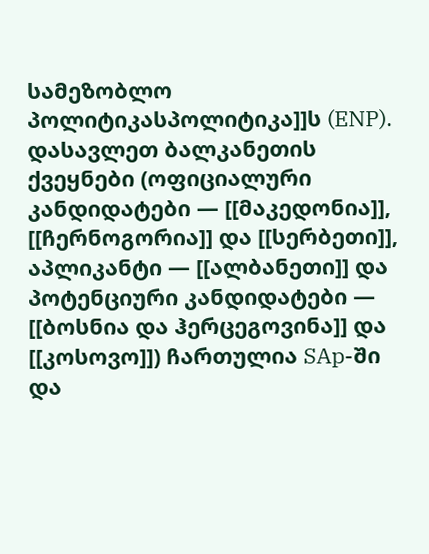სამეზობლო პოლიტიკასპოლიტიკა]]ს (ENP). დასავლეთ ბალკანეთის ქვეყნები (ოფიციალური კანდიდატები — [[მაკედონია]], [[ჩერნოგორია]] და [[სერბეთი]], აპლიკანტი — [[ალბანეთი]] და პოტენციური კანდიდატები — [[ბოსნია და ჰერცეგოვინა]] და [[კოსოვო]]) ჩართულია SAp-ში და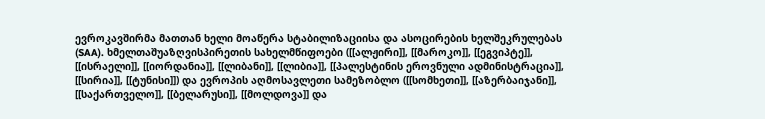ევროკავშირმა მათთან ხელი მოაწერა სტაბილიზაციისა და ასოცირების ხელშეკრულებას (SAA). ხმელთაშუაზღვისპირეთის სახელმწიფოები ([[ალჟირი]], [[მაროკო]], [[ეგვიპტე]], [[ისრაელი]], [[იორდანია]], [[ლიბანი]], [[ლიბია]], [[პალესტინის ეროვნული ადმინისტრაცია]], [[სირია]], [[ტუნისი]]) და ევროპის აღმოსავლეთი სამეზობლო ([[სომხეთი]], [[აზერბაიჯანი]], [[საქართველო]], [[ბელარუსი]], [[მოლდოვა]] და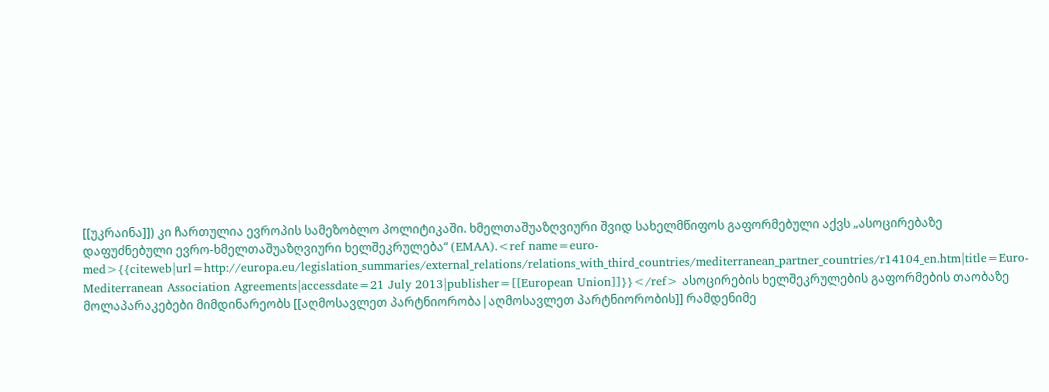[[უკრაინა]]) კი ჩართულია ევროპის სამეზობლო პოლიტიკაში. ხმელთაშუაზღვიური შვიდ სახელმწიფოს გაფორმებული აქვს „ასოცირებაზე დაფუძნებული ევრო-ხმელთაშუაზღვიური ხელშეკრულება“ (EMAA).<ref name=euro-med>{{citeweb|url=http://europa.eu/legislation_summaries/external_relations/relations_with_third_countries/mediterranean_partner_countries/r14104_en.htm|title=Euro-Mediterranean Association Agreements|accessdate=21 July 2013|publisher=[[European Union]]}}</ref> ასოცირების ხელშეკრულების გაფორმების თაობაზე მოლაპარაკებები მიმდინარეობს [[აღმოსავლეთ პარტნიორობა|აღმოსავლეთ პარტნიორობის]] რამდენიმე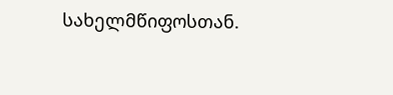სახელმწიფოსთან.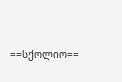==სქოლიო==